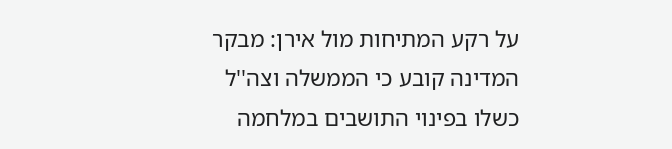על רקע המתיחות מול אירן: מבקר המדינה קובע כי הממשלה וצה''ל כשלו בפינוי התושבים במלחמה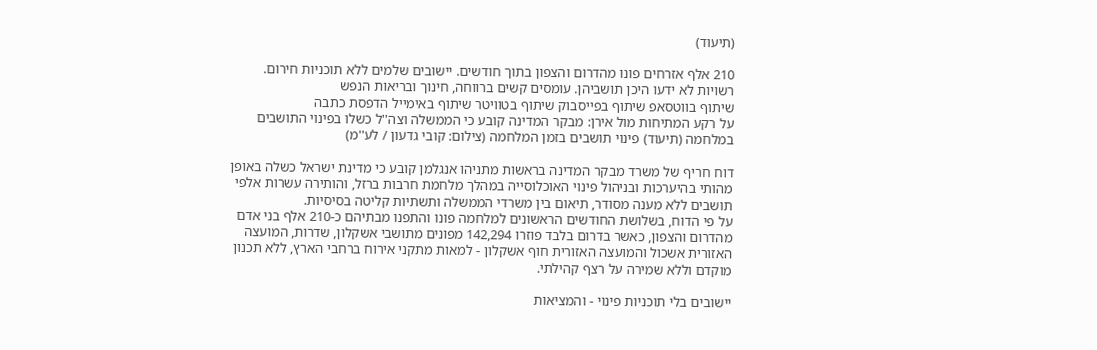(תיעוד)

210 אלף אזרחים פונו מהדרום והצפון בתוך חודשים. יישובים שלמים ללא תוכניות חירום. רשויות לא ידעו היכן תושביהן. עומסים קשים ברווחה, חינוך ובריאות הנפש
שיתוף בווטסאפ שיתוף בפייסבוק שיתוף בטוויטר שיתוף באימייל הדפסת כתבה
על רקע המתיחות מול אירן: מבקר המדינה קובע כי הממשלה וצה''ל כשלו בפינוי התושבים במלחמה (תיעוד) פינוי תושבים בזמן המלחמה (צילום: קובי גדעון / לע''מ)

דוח חריף של משרד מבקר המדינה בראשות מתניהו אנגלמן קובע כי מדינת ישראל כשלה באופן מהותי בהיערכות ובניהול פינוי האוכלוסייה במהלך מלחמת חרבות ברזל, והותירה עשרות אלפי תושבים ללא מענה מסודר, תיאום בין משרדי הממשלה ותשתיות קליטה בסיסיות.
על פי הדוח, בשלושת החודשים הראשונים למלחמה פונו והתפנו מבתיהם כ-210 אלף בני אדם מהדרום והצפון, כאשר בדרום בלבד פוזרו 142,294 מפונים מתושבי אשקלון, שדרות, המועצה האזורית אשכול והמועצה האזורית חוף אשקלון - למאות מתקני אירוח ברחבי הארץ, ללא תכנון מוקדם וללא שמירה על רצף קהילתי.

יישובים בלי תוכניות פינוי - והמציאות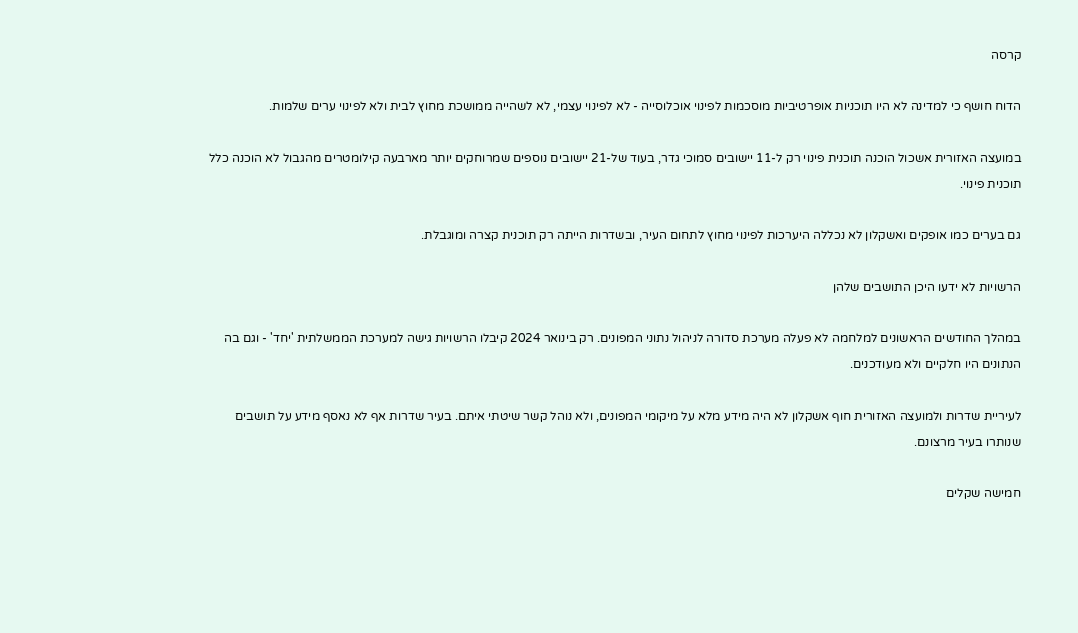קרסה

הדוח חושף כי למדינה לא היו תוכניות אופרטיביות מוסכמות לפינוי אוכלוסייה - לא לפינוי עצמי, לא לשהייה ממושכת מחוץ לבית ולא לפינוי ערים שלמות.

במועצה האזורית אשכול הוכנה תוכנית פינוי רק ל-11 יישובים סמוכי גדר, בעוד של-21 יישובים נוספים שמרוחקים יותר מארבעה קילומטרים מהגבול לא הוכנה כלל תוכנית פינוי.

גם בערים כמו אופקים ואשקלון לא נכללה היערכות לפינוי מחוץ לתחום העיר, ובשדרות הייתה רק תוכנית קצרה ומוגבלת.

הרשויות לא ידעו היכן התושבים שלהן

במהלך החודשים הראשונים למלחמה לא פעלה מערכת סדורה לניהול נתוני המפונים. רק בינואר 2024 קיבלו הרשויות גישה למערכת הממשלתית 'יחד' - וגם בה הנתונים היו חלקיים ולא מעודכנים.

לעיריית שדרות ולמועצה האזורית חוף אשקלון לא היה מידע מלא על מיקומי המפונים, ולא נוהל קשר שיטתי איתם. בעיר שדרות אף לא נאסף מידע על תושבים שנותרו בעיר מרצונם.

חמישה שקלים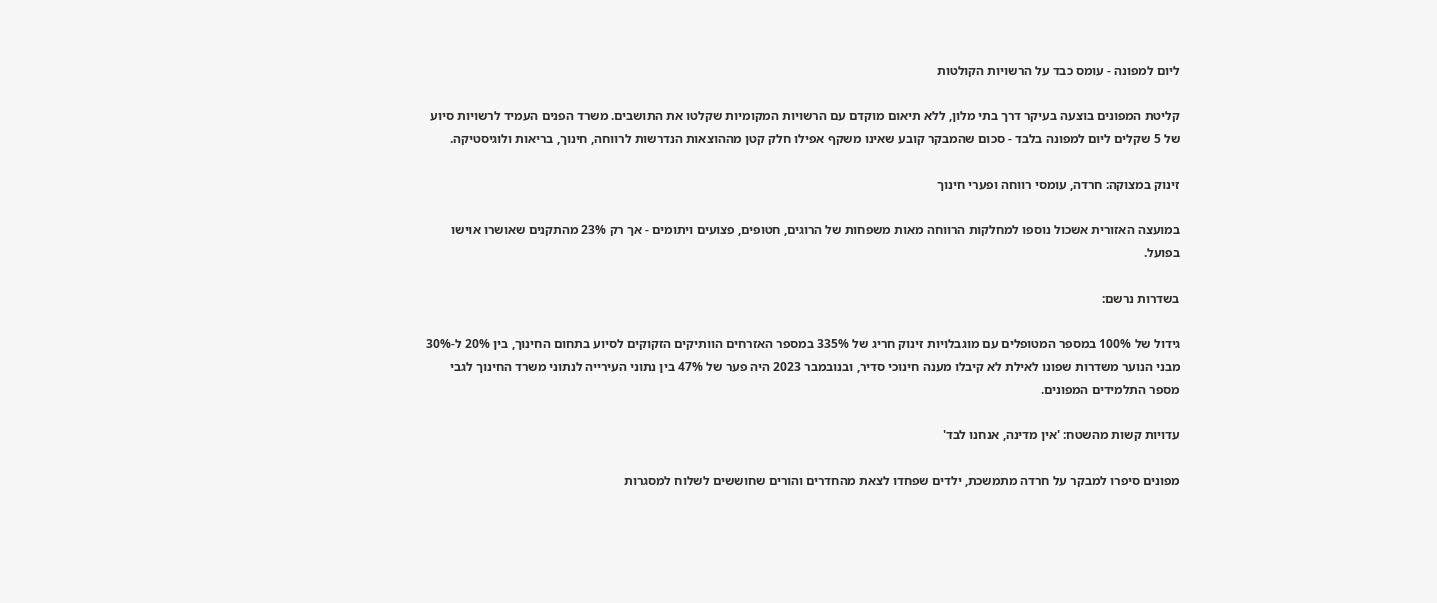ליום למפונה - עומס כבד על הרשויות הקולטות

קליטת המפונים בוצעה בעיקר דרך בתי מלון, ללא תיאום מוקדם עם הרשויות המקומיות שקלטו את התושבים. משרד הפנים העמיד לרשויות סיוע של 5 שקלים ליום למפונה בלבד - סכום שהמבקר קובע שאינו משקף אפילו חלק קטן מההוצאות הנדרשות לרווחה, חינוך, בריאות ולוגיסטיקה.

זינוק במצוקה: חרדה, עומסי רווחה ופערי חינוך

במועצה האזורית אשכול נוספו למחלקות הרווחה מאות משפחות של הרוגים, חטופים, פצועים ויתומים - אך רק 23% מהתקנים שאושרו אוישו בפועל.

בשדרות נרשם:

גידול של 100% במספר המטופלים עם מוגבלויות זינוק חריג של 335% במספר האזרחים הוותיקים הזקוקים לסיוע בתחום החינוך, בין 20% ל-30% מבני הנוער משדרות שפונו לאילת לא קיבלו מענה חינוכי סדיר, ובנובמבר 2023 היה פער של 47% בין נתוני העירייה לנתוני משרד החינוך לגבי מספר התלמידים המפונים.

עדויות קשות מהשטח: 'אין מדינה, אנחנו לבד'

מפונים סיפרו למבקר על חרדה מתמשכת, ילדים שפחדו לצאת מהחדרים והורים שחוששים לשלוח למסגרות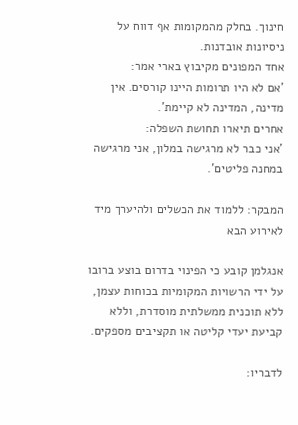חינוך. בחלק מהמקומות אף דווח על ניסיונות אובדנות.
אחד המפונים מקיבוץ בארי אמר:
'אם לא היו תרומות היינו קורסים. אין מדינה, המדינה לא קיימת'.
אחרים תיארו תחושת השפלה:
'אני כבר לא מרגישה במלון, אני מרגישה במחנה פליטים'.

המבקר: ללמוד את הכשלים ולהיערך מיד לאירוע הבא

אנגלמן קובע כי הפינוי בדרום בוצע ברובו על ידי הרשויות המקומיות בכוחות עצמן, ללא תוכנית ממשלתית מוסדרת, וללא קביעת יעדי קליטה או תקציבים מספקים.

לדבריו: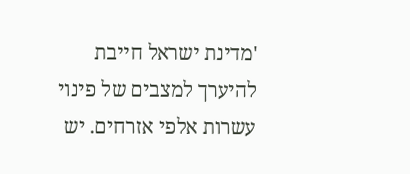'מדינת ישראל חייבת להיערך למצבים של פינוי עשרות אלפי אזרחים. יש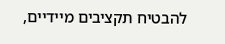להבטיח תקציבים מיידיים,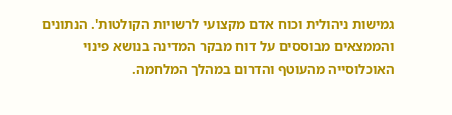גמישות ניהולית וכוח אדם מקצועי לרשויות הקולטות'. הנתונים והממצאים מבוססים על דוח מבקר המדינה בנושא פינוי האוכלוסייה מהעוטף והדרום במהלך המלחמה.